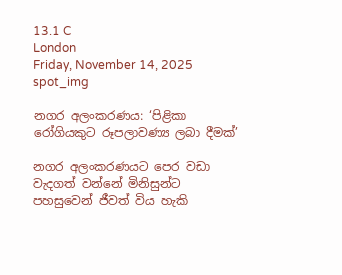13.1 C
London
Friday, November 14, 2025
spot_img

නගර අලංකරණය: ‘පිළිකා රෝගියකුට රූපලාවණ්‍ය ලබා දීමක්’

නගර අලංකරණයට පෙර වඩා වැදගත් වන්නේ මිනිසුන්ට පහසුවෙන් ජීවත් විය හැකි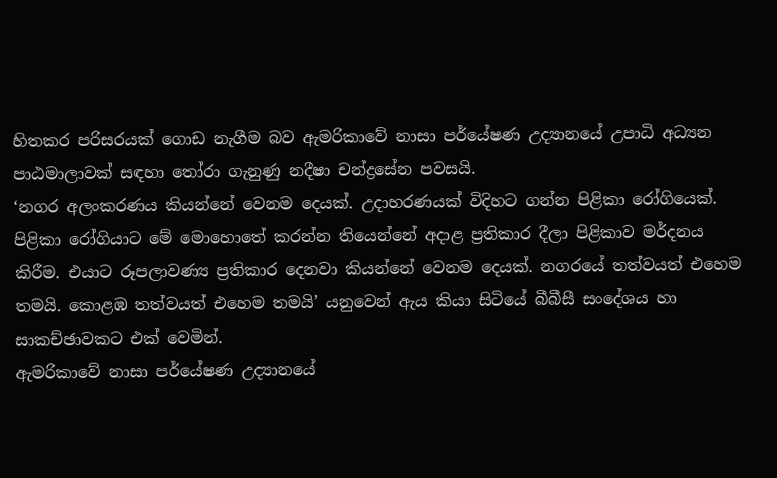හිතකර පරිසරයක් ගොඩ නැගීම බව ඇමරිකාවේ නාසා පර්යේෂණ උද්‍යානයේ උපාධි අධ්‍යන පාඨමාලාවක් සඳහා තෝරා ගැනුණු නදීෂා චන්ද්‍රසේන පවසයි.
‘නගර අලංකරණය කියන්නේ වෙනම දෙයක්. උදාහරණයක් විදිහට ගන්න පිළිකා රෝගියෙක්. පිළිකා රෝගියාට මේ මොහොතේ කරන්න තියෙන්නේ අදාළ ප්‍රතිකාර දීලා පිළිකාව මර්දනය කිරීම. එයාට රූපලාවණ්‍ය ප්‍රතිකාර දෙනවා කියන්නේ වෙනම දෙයක්. නගරයේ තත්වයත් එහෙම තමයි. කොළඹ තත්වයත් එහෙම තමයි’ යනුවෙන් ඇය කියා සිටියේ බීබීසී සංදේශය හා සාකච්ඡාවකට එක් වෙමින්.
ඇමරිකාවේ නාසා පර්යේෂණ උද්‍යානයේ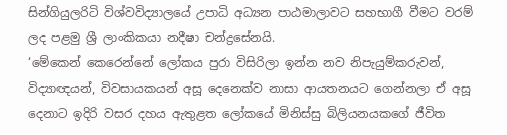සින්ගියුලරිටි විශ්වවිද්‍යාලයේ උපාධි අධ්‍යන පාඨමාලාවට සහභාගී වීමට වරම් ලද පළමු ශ්‍රී ලාංකිකයා නදීෂා චන්ද්‍රසේනයි.
‘මේකෙන් කෙරෙන්නේ ලෝකය පුරා විසිරිලා ඉන්න නව නිපැයුම්කරුවන්, විද්‍යාඥයන්, විවසායකයන් අසූ දෙනෙක්ව නාසා ආයතනයට ගෙන්නලා ඒ අසූ දෙනාට ඉදිරි වසර දහය ඇතුළත ලෝකයේ මිනිස්සු බිලියනයකගේ ජීවිත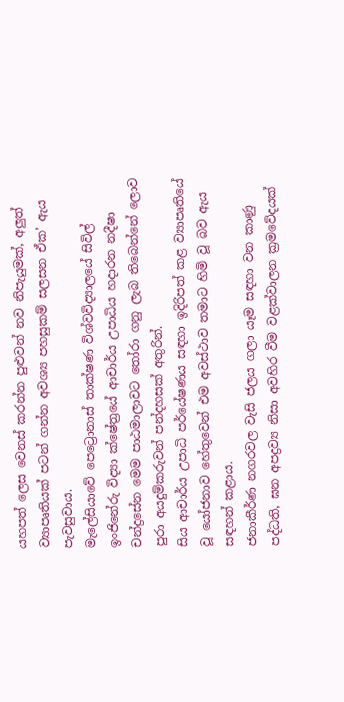යහපත් ලෙස වෙනස් කරන්න පුළුවන් නව නිපැයුමක්, අලුත් ව්‍යාපෘතියක් පටන් ගන්න අවශ්‍ය පහසුකම් සලසන ඒක’ ඇය පැවසුවාය.
මැලේසියාවේ පෙට්‍රොනාස් තාක්ෂණ විශ්වවිද්‍යාලයේ සිවිල් ඉංජිනේරු විද්‍යා ක්ෂේත්‍රයේ ආචාර්ය උපාධිය හදාරන නදීෂා චන්ද්‍රසේන මෙම පාඨමාලාවට තෝරා ගනු ලැබ තිබෙන්නේ ලොව පුරා අයදුම්කරුවන් පන්දහසක් අතුරින්.
සිය ආචාර්ය උපාධි පර්යේෂණය සඳහා ඉදිරිපත් කළ ව්‍යාපෘතියේ වූ යෝජනාව හේතුවෙන් එම අවස්ථාව තමාට හිමි වූ බව ඇය සඳහන් කළාය.
ජනාකීර්ණ නගරවල වැසි ජලය ගලා යෑම සඳහා වන කාණු පද්ධති, ඝන අපද්‍රව්‍ය නිසා අවහිර වීම වළක්වාලන ක්‍රමවේදයක්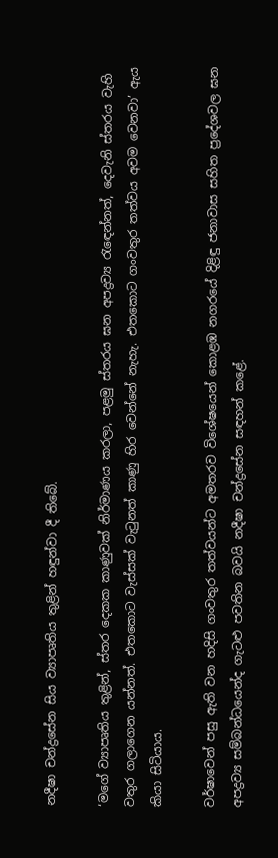නදීෂා චන්ද්‍රසේන සිය ව්‍යාපෘතිය තුළින් හඳුන්වා දී තිබේ.

‘මගේ ව්‍යාපෘතිය තුළින්, ස්තර දෙකක කාණුවක් නිර්මාණය කරලා, පළමු ස්තරය ඝන අපද්‍රව්‍ය රැඳෙන්නත්, දෙවැනි ස්තරය වැහි වතුර ගලාගෙන යන්නත්. එතකොට වැස්සක් වැටුනත් කාණු හිර වෙන්නේ නැහැ. එතකොට ගංවතුර තත්වය අවම වෙනවා’ ඇය කියා සිටියාය.

වර්ෂාවෙන් පසු ඇති වන හදිසි ගංවතුර තත්වයන්ට අමතරව විශේෂයෙන් කොළඹ නගරයේ දිළිඳු ජනාවාස සහිත ප්‍රදේශවල ඝන අපද්‍රව්‍ය සම්බන්ධයෙන්ද ගැට‍ළු පවතින බවයි නදීෂා චන්ද්‍රසේන සඳහන් කළේ.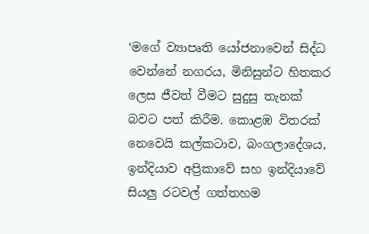‘මගේ ව්‍යාපෘති යෝජනාවෙන් සිද්ධ වෙන්නේ නගරය, මිනිසුන්ට හිතකර ලෙස ජීවත් වීමට සුදුසු තැනක් බවට පත් කිරීම. කොළඹ විතරක් නෙවෙයි කල්කටාව, බංගලාදේශය, ඉන්දියාව අප්‍රිකාවේ සහ ඉන්දියාවේ සියලු රටවල් ගත්තහම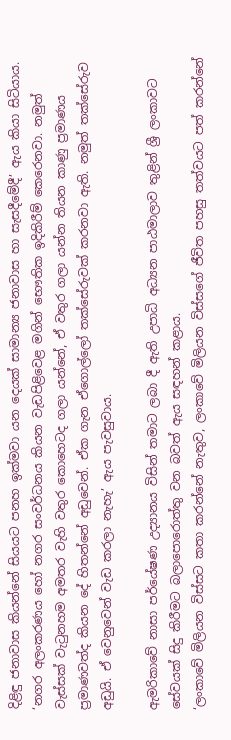දිළිඳු ජනාවාස කියන්නේ සියයට පනහ ඉක්මවා යන දෙයක් සාමාන්‍ය ජනාවාස හා සැසදීමේදී’ ඇය කියා සිටියාය.
‘නගර අලංකරණය හෝ නගර සංවර්ධනය කියන වැඩපිළිවෙළ මගින් භෞතික ඉදිකිරීම් කෙරෙනවා. නමුත් වැස්සක් වැටුනහම අමතර වැහි වතුර කොහෙටද ගලා යන්නේ, ඒ වතුර ගලා යන්න තියන කාණු ප්‍රමාණය ප්‍රමාණවත්ද කියන දේ හිතන්නේ අඩුවෙන්. ඒක ගැන ඒගොල්ලෝ තක්සේරුවක් කරනවා ඇති. නමුත් තක්සේරුව අඩුයි. ඒ වෙනුවෙන් වැඩ කරලා නැහැ’ ඇය පැවසුවාය.

ඇමරිකාවේ නාසා පර්යේෂණ උද්‍යානය විසින් තමාට ලබා දී ඇති උපාධි අධ්‍යන පාඨමාලාව තුළින් ශ්‍රී ලංකාවට සේවයක් සිදු කිරීමට බලාපොරොත්තු වන බවත් ඇය සඳහන් කළාය.
‘ලංකාවේ මිලියන විස්සට කතා කරන්නේ නැතුව, ලංකාවේ මිලියන විස්සගේ ජීවිත පහසු තත්වයට පත් කරන්නේ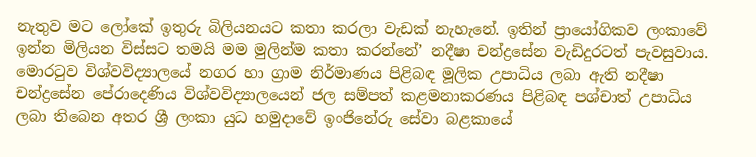නැතුව මට ලෝකේ ඉතුරු බිලියනයට කතා කරලා වැඩක් නැහැනේ. ඉතින් ප්‍රායෝගිකව ලංකාවේ ඉන්න මිලියන විස්සට තමයි මම මුලින්ම කතා කරන්නේ’ නදීෂා චන්ද්‍රසේන වැඩිදුරටත් පැවසුවාය.
මොරටුව විශ්වවිද්‍යාලයේ නගර හා ග්‍රාම නිර්මාණය පිළිබඳ මූලික උපාධිය ලබා ඇති නදීෂා චන්ද්‍රසේන පේරාදෙණිය විශ්වවිද්‍යාලයෙන් ජල සම්පත් කළමනාකරණය පිළිබඳ පශ්චාත් උපාධිය ලබා තිබෙන අතර ශ්‍රී ලංකා යුධ හමුදාවේ ඉංජිනේරු සේවා බළකායේ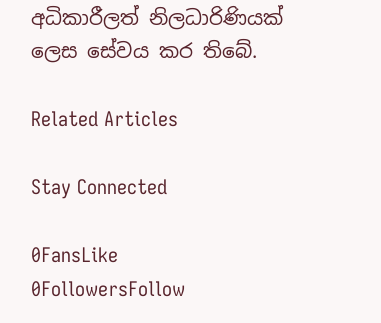අධිකාරීලත් නිලධාරිණියක් ලෙස සේවය කර තිබේ.

Related Articles

Stay Connected

0FansLike
0FollowersFollow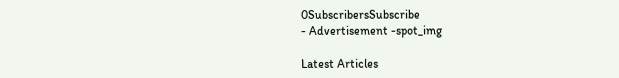0SubscribersSubscribe
- Advertisement -spot_img

Latest Articles